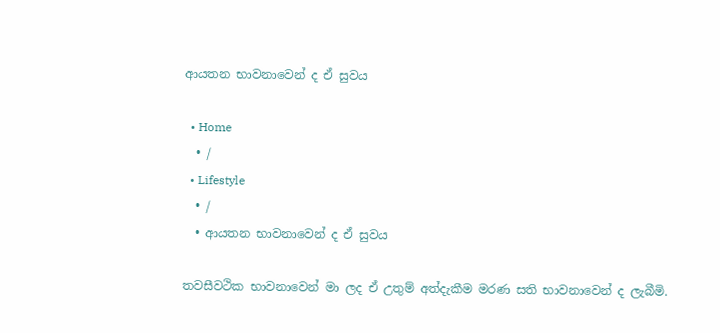ආයතන භාවනාවෙන් ද ඒ සුවය

  • Home
  • /
  • Lifestyle
  • /
  • ආයතන භාවනාවෙන් ද ඒ සුවය

තවසීවථික භාවනාවෙන් මා ලද ඒ උතුම් අත්දැකීම මරණ සති භාවනාවෙන් ද ලැබීමි.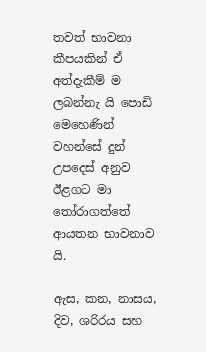තවත් භාවනා කීපයකින් ඒ අත්දැකීම් ම ලබන්නැ යි පොඩි මෙහෙණින් වහන්සේ දුන් උපදෙස් අනුව ඊළගට මා තෝරාගත්තේ ආයතන භාවනාව යි.

ඇස, කන, නාසය, දිව, ශරිරය සහ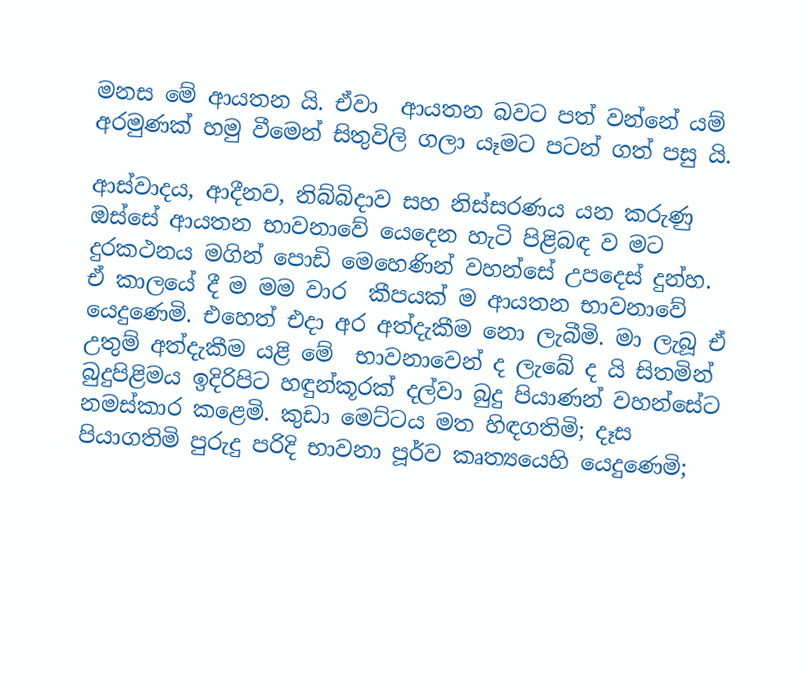මනස මේ ආයතන යි. ඒවා  ආයතන බවට පත් වන්නේ යම් අරමුණක් හමු වීමෙන් සිතුවිලි ගලා යෑමට පටන් ගත් පසු යි.

ආස්වාදය, ආදීනව, නිබ්බිදාව සහ නිස්සරණය යන කරුණු ඔස්සේ ආයතන භාවනාවේ යෙදෙන හැටි පිළිබඳ ව මට දුරකථනය මගින් පොඩි මෙහෙණින් වහන්සේ උපදෙස් දුන්හ. ඒ කාලයේ දී ම මම වාර  කීපයක් ම ආයතන භාවනාවේ යෙදුණෙමි. එහෙත් එදා අර අත්දැකීම නො ලැබීමි. මා ලැබූ ඒ උතුම් අත්දැකීම යළි මේ  භාවනාවෙන් ද ලැබේ ද යි සිතමින් බුදුපිළිමය ඉදිරිපිට හඳුන්කූරක් දල්වා බුදු පියාණන් වහන්සේට නමස්කාර කළෙමි. කුඩා මෙට්ටය මත හිඳගතිමි; දෑස පියාගතිමි පුරුදු පරිදි භාවනා පූර්ව කෘත්‍යයෙහි යෙදුණෙමි;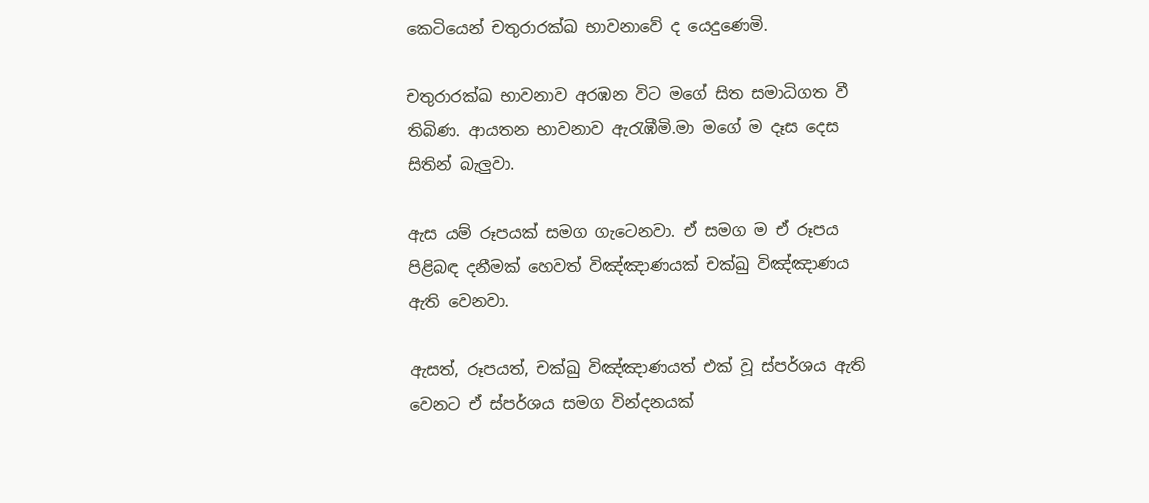කෙටියෙන් චතුරාරක්ඛ භාවනාවේ ද යෙදුණෙමි.

චතුරාරක්ඛ භාවනාව අරඹන විට මගේ සිත සමාධිගත වී තිබිණ. ආයතන භාවනාව ඇරැඹීමි.මා මගේ ම දෑස දෙස සිතින් බැලුවා.

ඇස යම් රූපයක් සමග ගැටෙනවා. ඒ සමග ම ඒ රූපය පිළිබඳ දනීමක් හෙවත් විඤ්ඤාණයක් චක්ඛු විඤ්ඤාණය ඇති වෙනවා.

ඇසත්, රූපයත්, චක්ඛු විඤ්ඤාණයත් එක් වූ ස්පර්ශය ඇති වෙනට ඒ ස්පර්ශය සමග වින්දනයක්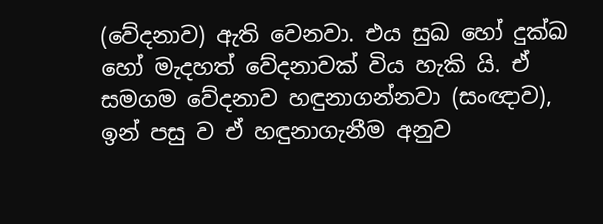(වේදනාව) ඇති වෙනවා. එය සුඛ හෝ දුක්ඛ හෝ මැදහත් වේදනාවක් විය හැකි යි. ඒ සමගම වේදනාව හඳුනාගන්නවා (සංඥාව), ඉන් පසු ව ඒ හඳුනාගැනීම අනුව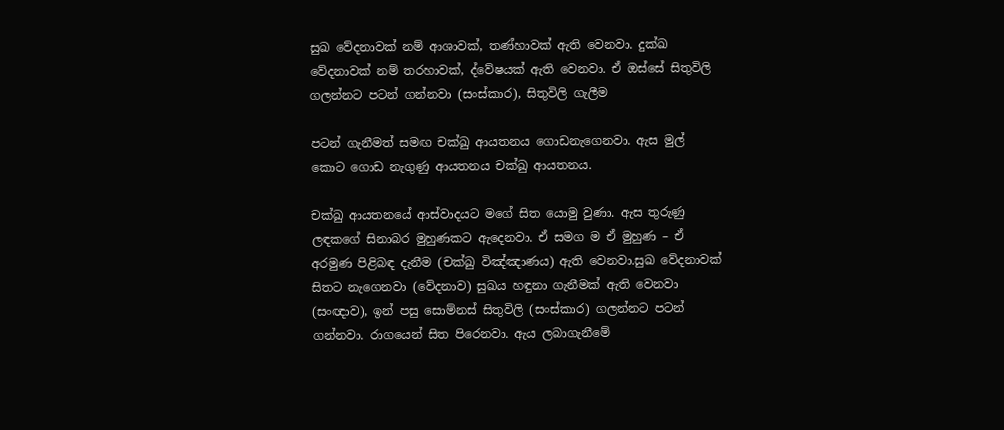සුඛ වේදනාවක් නම් ආශාවක්, තණ්හාවක් ඇති වෙනවා. දුක්ඛ වේදනාවක් නම් තරහාවක්, ද්වේෂයක් ඇති වෙනවා. ඒ ඔස්සේ සිතුවිලි ගලන්නට පටන් ගන්නවා (සංස්කාර), සිතුවිලි ගැලීම

පටන් ගැනීමත් සමඟ චක්ඛු ආයතනය ගොඩනැගෙනවා. ඇස මුල් කොට ගොඩ නැගුණු ආයතනය චක්ඛු ආයතනය.

චක්ඛු ආයතනයේ ආස්වාදයට මගේ සිත යොමු වුණා. ඇස තුරුණු ලඳකගේ සිනාබර මුහුණකට ඇදෙනවා. ඒ සමග ම ඒ මුහුණ – ඒ අරමුණ පිළිබඳ දැනීම (චක්ඛු විඤ්ඤාණය) ඇති වෙනවා.සුඛ වේදනාවක් සිතට නැගෙනවා (වේදනාව) සුඛය හඳුනා ගැනීමක් ඇති වෙනවා (සංඥාව), ඉන් පසු සොම්නස් සිතුවිලි (සංස්කාර) ගලන්නට පටන් ගන්නවා. රාගයෙන් සිත පිරෙනවා. ඇය ලබාගැනීමේ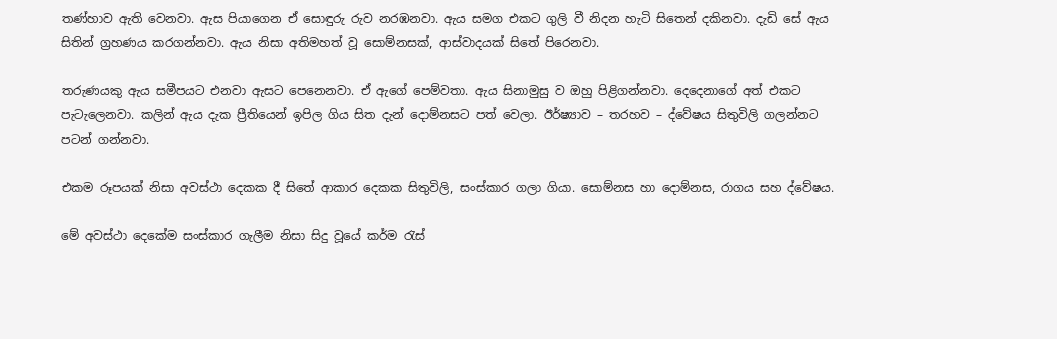තණ්හාව ඇති වෙනවා. ඇස පියාගෙන ඒ සොඳුරු රුව නරඹනවා. ඇය සමග එකට ගුලි වී නිදන හැටි සිතෙන් දකිනවා. දැඩි සේ ඇය සිතින් ග්‍රහණය කරගන්නවා. ඇය නිසා අතිමහත් වූ සොම්නසක්, ආස්වාදයක් සිතේ පිරෙනවා.

තරුණයකු ඇය සමීපයට එනවා ඇසට පෙනෙනවා. ඒ ඇගේ පෙම්වතා. ඇය සිනාමුසු ව ඔහු පිළිගන්නවා. දෙදෙනාගේ අත් එකට පැටැලෙනවා. කලින් ඇය දැක ප්‍රීතියෙන් ඉපිල ගිය සිත දැන් දොම්නසට පත් වෙලා. ඊර්ෂ්‍යාව – තරහව – ද්වේෂය සිතුවිලි ගලන්නට පටන් ගන්නවා.

එකම රූපයක් නිසා අවස්ථා දෙකක දී සිතේ ආකාර දෙකක සිතුවිලි, සංස්කාර ගලා ගියා. සොම්නස හා දොම්නස, රාගය සහ ද්වේෂය.

මේ අවස්ථා දෙකේම සංස්කාර ගැලීම නිසා සිදු වූයේ කර්ම රැස්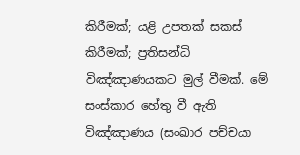කිරීමක්; යළි උපතක් සකස් කිරීමක්; ප්‍රතිසන්ධි විඤ්ඤාණයකට මුල් වීමක්. මේ සංස්කාර හේතු වී ඇති විඤ්ඤාණය (සංඛාර පච්චයා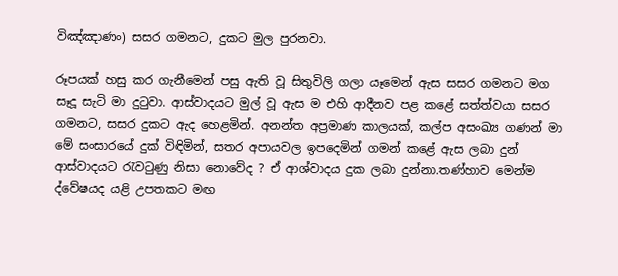විඤ්ඤාණං) සසර ගමනට, දුකට මුල පුරනවා.

රූපයක් හසු කර ගැනීමෙන් පසු ඇති වූ සිතුවිලි ගලා යෑමෙන් ඇස සසර ගමනට මග සෑදූ සැටි මා දුටුවා. ආස්වාදයට මුල් වූ ඇස ම එහි ආදීනව පළ කළේ සත්ත්වයා සසර ගමනට, සසර දුකට ඇද හෙළමින්. අනන්ත අප්‍රමාණ කාලයක්, කල්ප අසංඛ්‍ය ගණන් මා මේ සංසාරයේ දුක් විඳිමින්, සතර අපායවල ඉපදෙමින් ගමන් කළේ ඇස ලබා දුන් ආස්වාදයට රැවටුණු නිසා නොවේද ? ඒ ආශ්වාදය දුක ලබා දුන්නා.තණ්හාව මෙන්ම ද්වේෂයද යළි උපතකට මඟ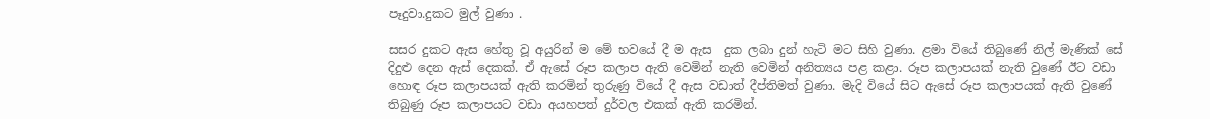පෑදුවා.දුකට මුල් වුණා .

සසර දුකට ඇස හේතු වූ අයුරින් ම මේ භවයේ දී ම ඇස  දුක ලබා දුන් හැටි මට සිහි වුණා. ළමා වියේ තිබුණේ නිල් මැණික් සේ දිදුළු දෙන ඇස් දෙකක්. ඒ ඇසේ රූප කලාප ඇති වෙමින් නැති වෙමින් අනිත්‍යය පළ කළා. රූප කලාපයක් නැති වුණේ ඊට වඩා හොඳ රූප කලාපයක් ඇති කරමින් තුරුණු වියේ දී ඇස වඩාත් දීප්තිමත් වුණා. මැදි වියේ සිට ඇසේ රූප කලාපයක් ඇති වුණේ තිබුණු රූප කලාපයට වඩා අයහපත් දුර්වල එකක් ඇති කරමින්.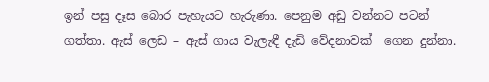ඉන් පසු දෑස බොර පැහැයට හැරුණා. පෙනුම අඩු වන්නට පටන් ගත්තා. ඇස් ලෙඩ – ඇස් ගාය වැලැඳී දැඩි වේදනාවක්  ගෙන දුන්නා.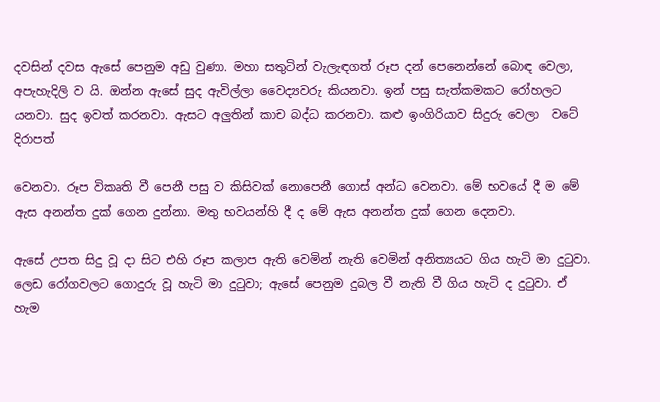දවසින් දවස ඇසේ පෙනුම අඩු වුණා. මහා සතුටින් වැලැඳගත් රූප දන් පෙනෙන්නේ බොඳ වෙලා, අපැහැදිලි ව යි. ඔන්න ඇසේ සුද ඇවිල්ලා වෛද්‍යවරු කියනවා. ඉන් පසු සැත්කමකට රෝහලට යනවා. සුද ඉවත් කරනවා. ඇසට අලුතින් කාච බද්ධ කරනවා. කළු ඉංගිරියාව සිදුරු වෙලා  වටේ දිරාපත්

වෙනවා. රූප විකෘති වී පෙනී පසු ව කිසිවක් නොපෙනී ගොස් අන්ධ වෙනවා. මේ භවයේ දී ම මේ ඇස අනන්ත දුක් ගෙන දුන්නා. මතු භවයන්හි දී ද මේ ඇස අනන්ත දුක් ගෙන දෙනවා.

ඇසේ උපත සිදු වූ දා සිට එහි රූප කලාප ඇති වෙමින් නැති වෙමින් අනිත්‍යයට ගිය හැටි මා දුටුවා. ලෙඩ රෝගවලට ගොදුරු වූ හැටි මා දුටුවා; ඇසේ පෙනුම දුබල වී නැති වී ගිය හැටි ද දුටුවා. ඒ හැම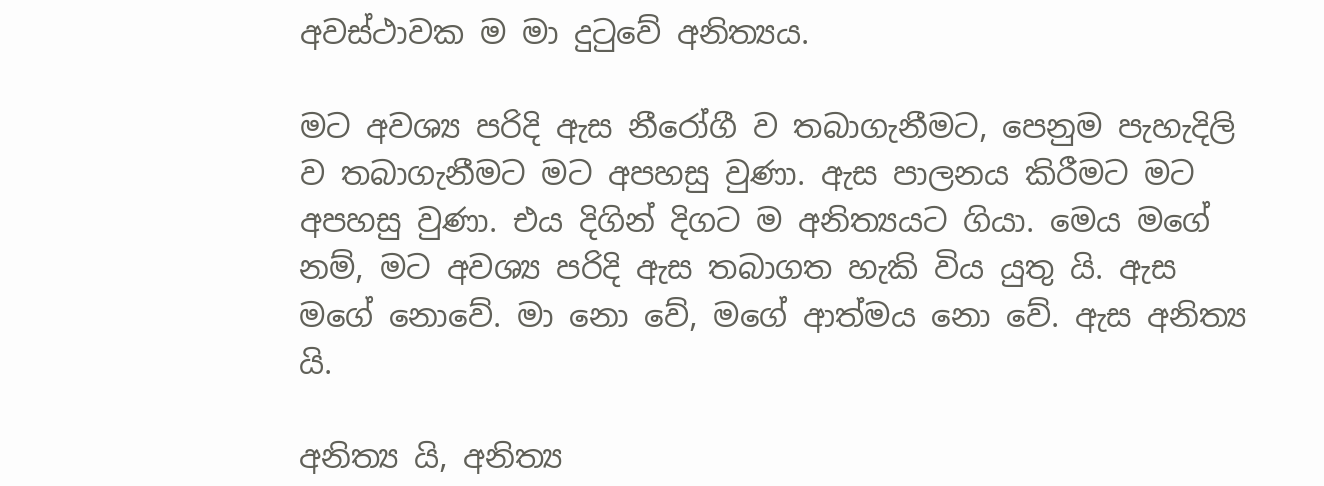අවස්ථාවක ම මා දුටුවේ අනිත්‍යය.

මට අවශ්‍ය පරිදි ඇස නීරෝගී ව තබාගැනීමට, පෙනුම පැහැදිලි ව තබාගැනීමට මට අපහසු වුණා. ඇස පාලනය කිරීමට මට අපහසු වුණා. එය දිගින් දිගට ම අනිත්‍යයට ගියා. මෙය මගේ නම්, මට අවශ්‍ය පරිදි ඇස තබාගත හැකි විය යුතු යි. ඇස මගේ නොවේ. මා නො වේ, මගේ ආත්මය නො වේ. ඇස අනිත්‍ය යි.

අනිත්‍ය යි, අනිත්‍ය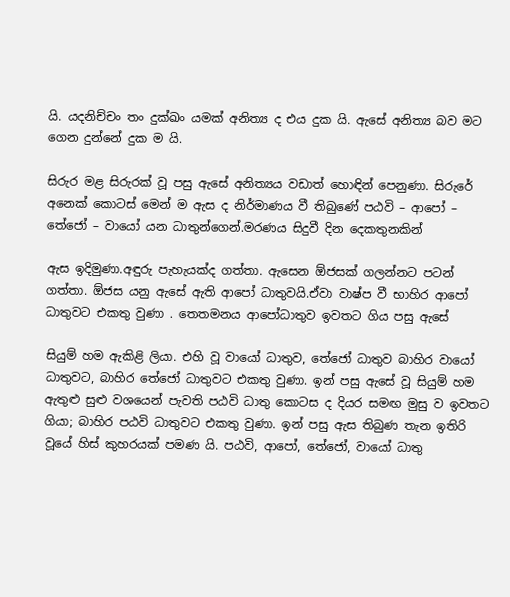යි. යදනිච්චං තං දුක්ඛං යමක් අනිත්‍ය ද එය දුක යි. ඇසේ අනිත්‍ය බව මට ගෙන දුන්නේ දුක ම යි.

සිරුර මළ සිරුරක් වූ පසු ඇසේ අනිත්‍යය වඩාත් හොඳින් පෙනුණා. සිරුරේ අනෙක් කොටස් මෙන් ම ඇස ද නිර්මාණය වී තිබුණේ පඨවි – ආපෝ – තේජෝ – වායෝ යන ධාතුන්ගෙන්.මරණය සිදුවී දින දෙකතුනකින්

ඇස ඉදිමුණා.අඳුරු පැහැයක්ද ගත්තා. ඇසෙන ඕජසක් ගලන්නට පටන් ගත්තා. ඕජස යනු ඇසේ ඇති ආපෝ ධාතුවයි.ඒවා වාෂ්ප වී භාහිර ආපෝ ධාතුවට එකතු වුණා . තෙතමනය ආපෝධාතුව ඉවතට ගිය පසු ඇසේ

සියුම් හම ඇකිළි ලියා. එහි වූ වායෝ ධාතුව, තේජෝ ධාතුව බාහිර වායෝ ධාතුවට, බාහිර තේජෝ ධාතුවට එකතු වුණා. ඉන් පසු ඇසේ වූ සියුම් හම ඇතුළු සුළු වශයෙන් පැවති පඨවි ධාතු කොටස ද දියර සමඟ මුසු ව ඉවතට ගියා; බාහිර පඨවි ධාතුවට එකතු වුණා. ඉන් පසු ඇස තිබුණ තැන ඉතිරි වූයේ හිස් කුහරයක් පමණ යි. පඨවි, ආපෝ, තේජෝ, වායෝ ධාතු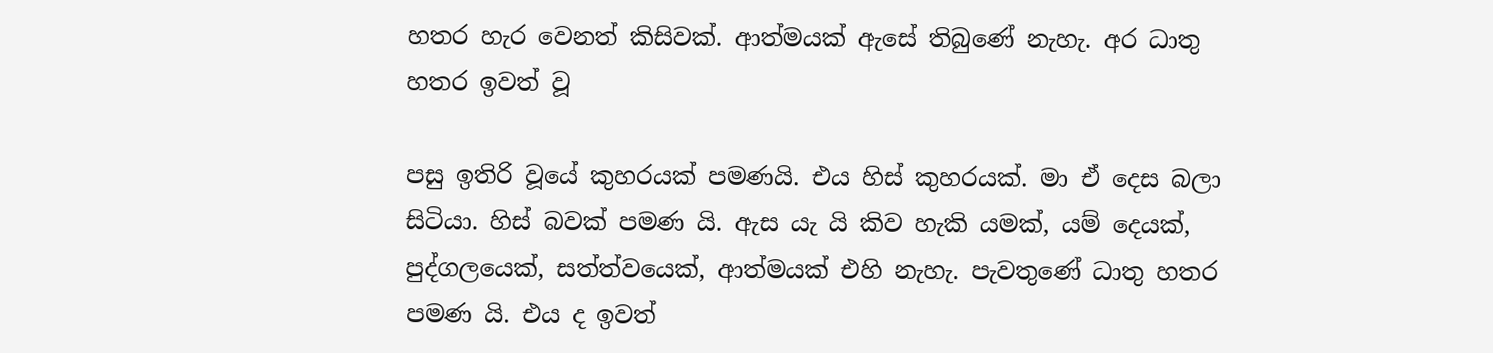හතර හැර වෙනත් කිසිවක්. ආත්මයක් ඇසේ තිබුණේ නැහැ. අර ධාතු හතර ඉවත් වූ

පසු ඉතිරි වූයේ කුහරයක් පමණයි. එය හිස් කුහරයක්. මා ඒ දෙස බලා සිටියා. හිස් බවක් පමණ යි. ඇස යැ යි කිව හැකි යමක්, යම් දෙයක්, පුද්ගලයෙක්, සත්ත්වයෙක්, ආත්මයක් එහි නැහැ. පැවතුණේ ධාතු හතර පමණ යි. එය ද ඉවත්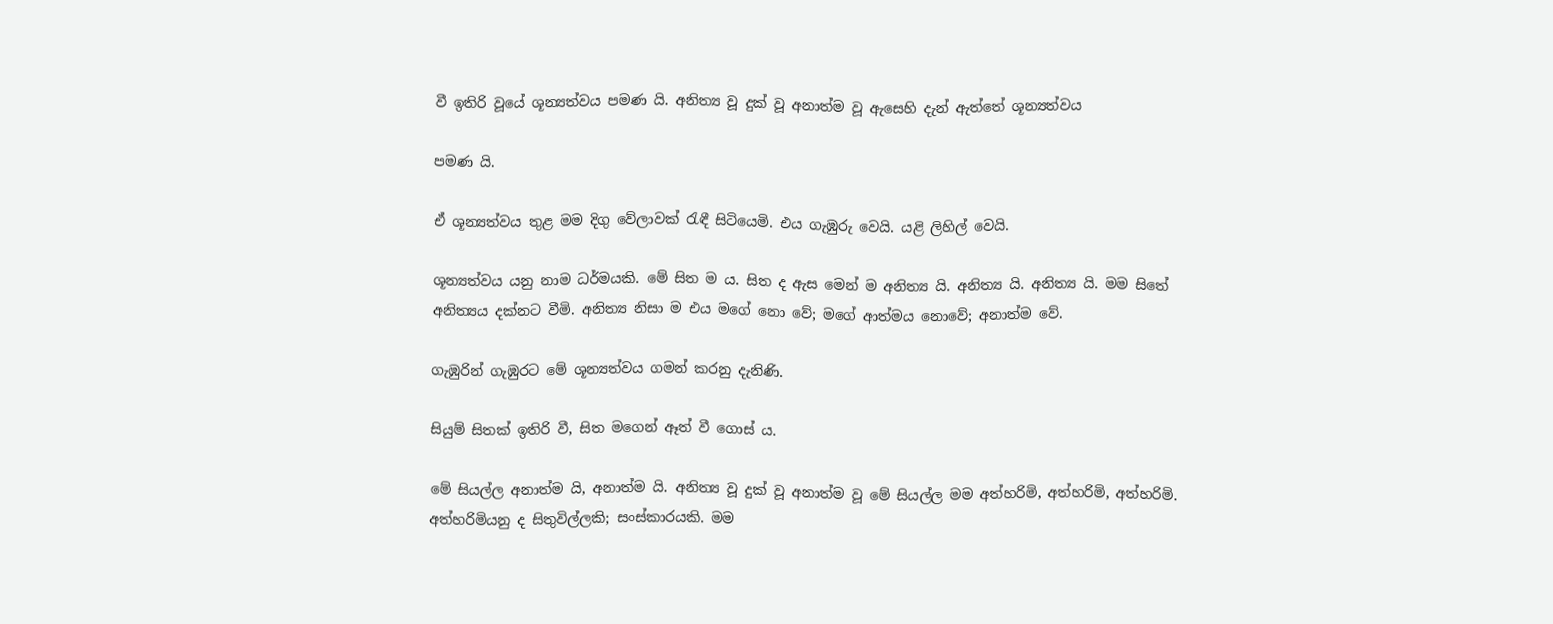වී ඉතිරි වූයේ ශූන්‍යත්වය පමණ යි. අනිත්‍ය වූ දුක් වූ අනාත්ම වූ ඇසෙහි දැන් ඇත්තේ ශූන්‍යත්වය

පමණ යි.

ඒ ශූන්‍යත්වය තුළ මම දිගු වේලාවක් රැඳී සිටියෙමි. එය ගැඹුරු වෙයි. යළි ලිහිල් වෙයි.

ශූන්‍යත්වය යනු නාම ධර්මයකි. මේ සිත ම ය. සිත ද ඇස මෙන් ම අනිත්‍ය යි. අනිත්‍ය යි. අනිත්‍ය යි. මම සිතේ අනිත්‍යය දක්නට වීමි. අනිත්‍ය නිසා ම එය මගේ නො වේ; මගේ ආත්මය නොවේ; අනාත්ම වේ.

ගැඹුරින් ගැඹුරට මේ ශූන්‍යත්වය ගමන් කරනු දැනිණි.

සියුම් සිතක් ඉතිරි වී, සිත මගෙන් ඈත් වී ගොස් ය.

මේ සියල්ල අනාත්ම යි, අනාත්ම යි. අනිත්‍ය වූ දුක් වූ අනාත්ම වූ මේ සියල්ල මම අත්හරිමි, අත්හරිමි, අත්හරිමි. අත්හරිමියනු ද සිතුවිල්ලකි; සංස්කාරයකි. මම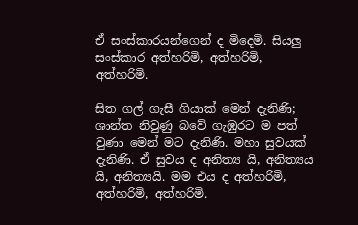ඒ සංස්කාරයන්ගෙන් ද මිදෙමි. සියලු සංස්කාර අත්හරිමි, අත්හරිමි, අත්හරිමි.

සිත ගල් ගැසී ගියාක් මෙන් දැනිණි; ශාන්ත නිවුණු බවේ ගැඹුරට ම පත් වුණා මෙන් මට දැනිණි. මහා සුවයක් දැනිණි. ඒ සුවය ද අනිත්‍ය යි, අනිත්‍යය යි, අනිත්‍යයි. මම එය ද අත්හරිමි, අත්හරිමි, අත්හරිමි.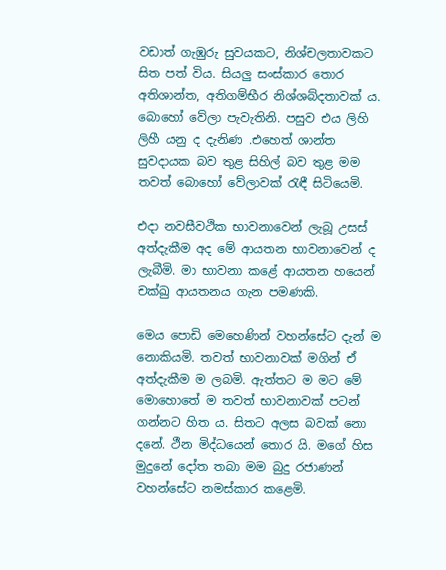වඩාත් ගැඹුරු සුවයකට, නිශ්චලතාවකට සිත පත් විය. සියලු සංස්කාර තොර අතිශාන්ත, අතිගම්භීර නිශ්ශබ්දතාවක් ය. බොහෝ වේලා පැවැතිනි. පසුව එය ලිහි ලිහී යනු ද දැනිණ .එහෙත් ශාන්ත සුවදායක බව තුළ සිහිල් බව තුළ මම තවත් බොහෝ වේලාවක් රැඳී සිටියෙමි.

එදා නවසීවථික භාවනාවෙන් ලැබූ උසස් අත්දැකීම අද මේ ආයතන භාවනාවෙන් ද ලැබීමි. මා භාවනා කළේ ආයතන හයෙන් චක්ඛු ආයතනය ගැන පමණකි.

මෙය පොඩි මෙහෙණින් වහන්සේට දැන් ම නොකියමි. තවත් භාවනාවක් මගින් ඒ අත්දැකීම ම ලබමි. ඇත්තට ම මට මේ මොහොතේ ම තවත් භාවනාවක් පටන් ගන්නට හිත ය. සිතට අලස බවක් නො දනේ. ථීන මිද්ධයෙන් තොර යි. මගේ හිස මුදුනේ දෝත තබා මම බුදු රජාණන් වහන්සේට නමස්කාර කළෙමි.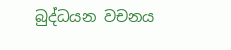බුද්ධයන වචනය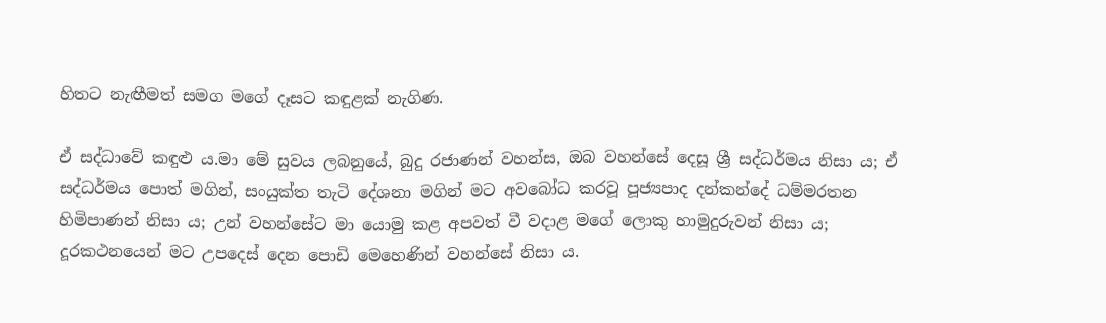හිතට නැඟීමත් සමග මගේ දෑසට කඳුළක් නැගිණ.

ඒ සද්ධාවේ කඳුළු ය.මා මේ සුවය ලබනුයේ, බුදු රජාණන් වහන්ස, ඔබ වහන්සේ දෙසූ ශ්‍රී සද්ධර්මය නිසා ය; ඒ සද්ධර්මය පොත් මගින්, සංයුක්ත තැටි දේශනා මගින් මට අවබෝධ කරවූ පූජ්‍යපාද දන්කන්දේ ධම්මරතන හිමිපාණන් නිසා ය; උන් වහන්සේට මා යොමු කළ අපවත් වී වදාළ මගේ ලොකු හාමුදුරුවන් නිසා ය; දූරකථනයෙන් මට උපදෙස් දෙන පොඩි මෙහෙණින් වහන්සේ නිසා ය.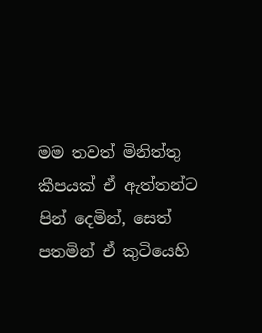මම තවත් මිනිත්තු කීපයක් ඒ ඇත්තන්ට පින් දෙමින්, සෙත් පතමින් ඒ කුටියෙහි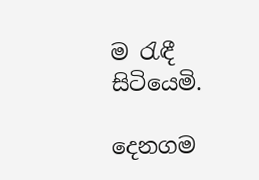ම රැඳී සිටියෙමි.

දෙනගම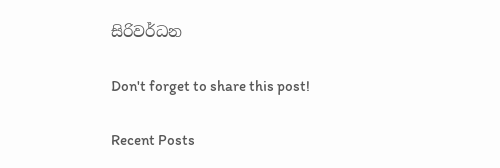සිරිවර්ධන

Don't forget to share this post!

Recent Posts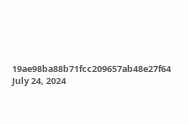19ae98ba88b71fcc209657ab48e27f64
July 24, 2024